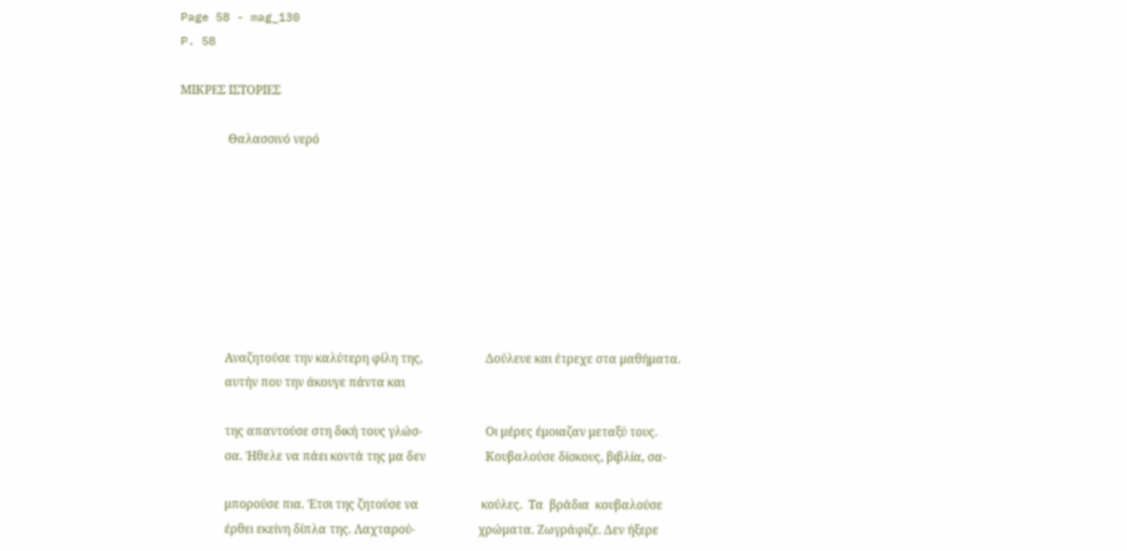Page 58 - mag_130
P. 58

ΜΙΚΡΕΣ ΙΣΤΟΡΙΕΣ

                Θαλασσινό νερό








               Αναζητούσε την καλύτερη φίλη της,                     Δούλευε και έτρεχε στα μαθήματα.
               αυτήν που την άκουγε πάντα και

               της απαντούσε στη δική τους γλώσ-                     Οι μέρες έμοιαζαν μεταξύ τους.
               σα. Ήθελε να πάει κοντά της μα δεν                    Κουβαλούσε δίσκους, βιβλία, σα-

               μπορούσε πια. Έτσι της ζητούσε να                     κούλες.  Τα  βράδια  κουβαλούσε
               έρθει εκείνη δίπλα της. Λαχταρού-                     χρώματα. Ζωγράφιζε. Δεν ήξερε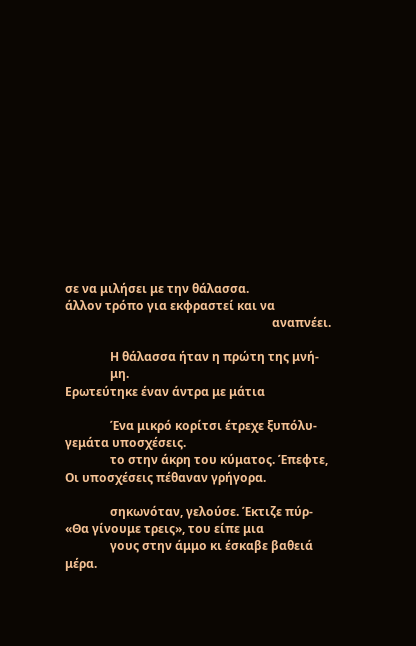σε να μιλήσει με την θάλασσα.                         άλλον τρόπο για εκφραστεί και να
                                                                     αναπνέει.

               Η θάλασσα ήταν η πρώτη της μνή-
               μη.                                                   Ερωτεύτηκε έναν άντρα με μάτια

               Ένα μικρό κορίτσι έτρεχε ξυπόλυ-                      γεμάτα υποσχέσεις.
               το στην άκρη του κύματος. Έπεφτε,                     Οι υποσχέσεις πέθαναν γρήγορα.

               σηκωνόταν, γελούσε. Έκτιζε πύρ-                       «Θα γίνουμε τρεις», του είπε μια
               γους στην άμμο κι έσκαβε βαθειά                       μέρα.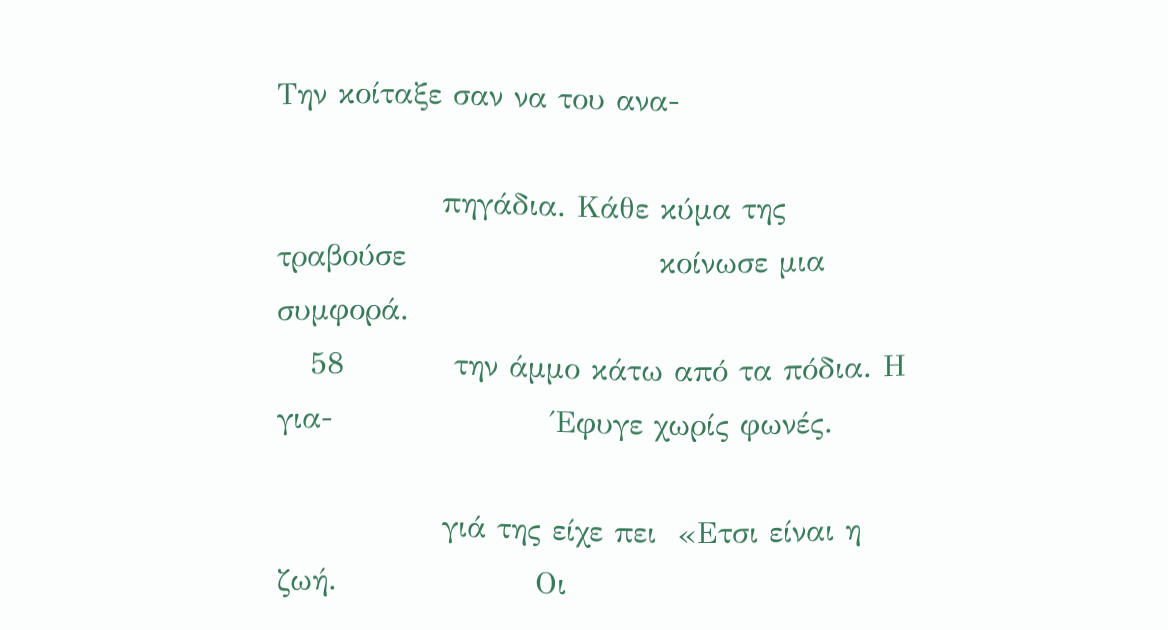Την κοίταξε σαν να του ανα-

               πηγάδια. Κάθε κύμα της τραβούσε                       κοίνωσε μια συμφορά.
   58          την άμμο κάτω από τα πόδια. Η για-                    Έφυγε χωρίς φωνές.

               γιά της είχε πει  «Ετσι είναι η ζωή.                  Οι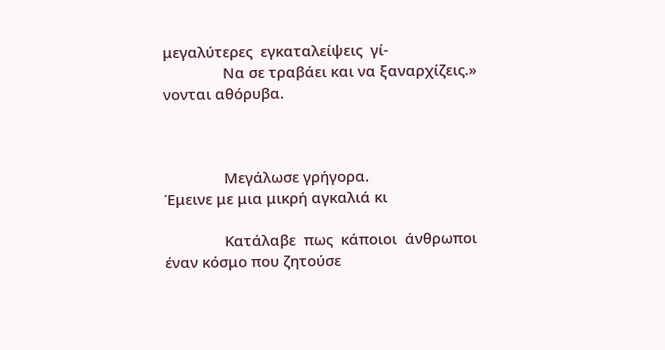μεγαλύτερες  εγκαταλείψεις  γί-
               Να σε τραβάει και να ξαναρχίζεις.»                    νονται αθόρυβα.



               Μεγάλωσε γρήγορα.                                     Έμεινε με μια μικρή αγκαλιά κι

               Κατάλαβε  πως  κάποιοι  άνθρωποι                      έναν κόσμο που ζητούσε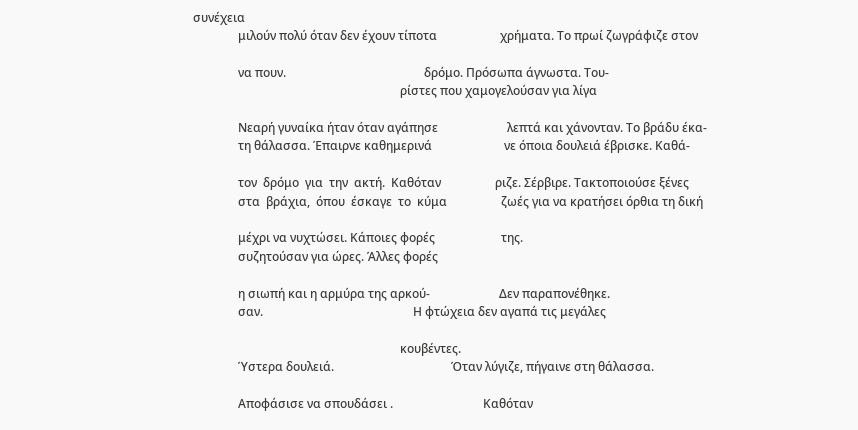συνέχεια
               μιλούν πολύ όταν δεν έχουν τίποτα                     χρήματα. Το πρωί ζωγράφιζε στον

               να πουν.                                              δρόμο. Πρόσωπα άγνωστα. Του-
                                                                     ρίστες που χαμογελούσαν για λίγα

               Νεαρή γυναίκα ήταν όταν αγάπησε                       λεπτά και χάνονταν. Το βράδυ έκα-
               τη θάλασσα. Έπαιρνε καθημερινά                        νε όποια δουλειά έβρισκε. Καθά-

               τον  δρόμο  για  την  ακτή.  Καθόταν                  ριζε. Σέρβιρε. Τακτοποιούσε ξένες
               στα  βράχια,  όπου  έσκαγε  το  κύμα                  ζωές για να κρατήσει όρθια τη δική

               μέχρι να νυχτώσει. Κάποιες φορές                      της.
               συζητούσαν για ώρες. Άλλες φορές

               η σιωπή και η αρμύρα της αρκού-                       Δεν παραπονέθηκε.
               σαν.                                                  Η φτώχεια δεν αγαπά τις μεγάλες

                                                                     κουβέντες.
               Ύστερα δουλειά.                                       Όταν λύγιζε, πήγαινε στη θάλασσα.

               Αποφάσισε να σπουδάσει .                              Καθόταν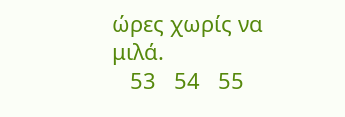ώρες χωρίς να μιλά.
   53   54   55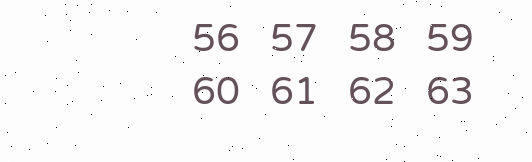56   57   58   59   60   61   62   63